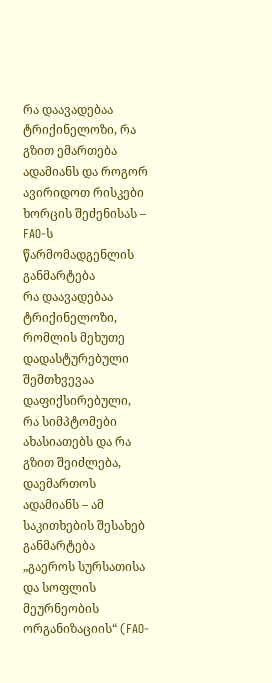რა დაავადებაა ტრიქინელოზი, რა გზით ემართება ადამიანს და როგორ ავირიდოთ რისკები ხორცის შეძენისას – FAO-ს წარმომადგენლის განმარტება
რა დაავადებაა ტრიქინელოზი, რომლის მეხუთე დადასტურებული შემთხვევაა დაფიქსირებული, რა სიმპტომები ახასიათებს და რა გზით შეიძლება, დაემართოს ადამიანს – ამ საკითხების შესახებ განმარტება „გაეროს სურსათისა და სოფლის მეურნეობის ორგანიზაციის“ (FAO-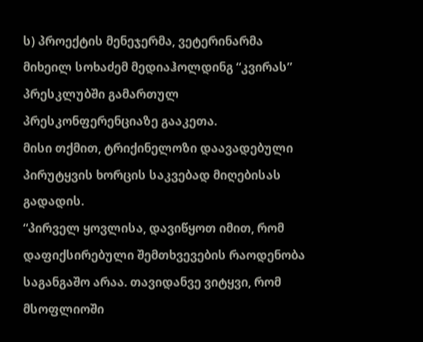ს) პროექტის მენეჯერმა, ვეტერინარმა მიხეილ სოხაძემ მედიაჰოლდინგ “კვირას” პრესკლუბში გამართულ პრესკონფერენციაზე გააკეთა.
მისი თქმით, ტრიქინელოზი დაავადებული პირუტყვის ხორცის საკვებად მიღებისას გადადის.
“პირველ ყოვლისა, დავიწყოთ იმით, რომ დაფიქსირებული შემთხვევების რაოდენობა საგანგაშო არაა. თავიდანვე ვიტყვი, რომ მსოფლიოში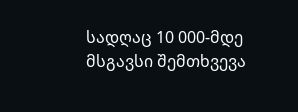სადღაც 10 000-მდე მსგავსი შემთხვევა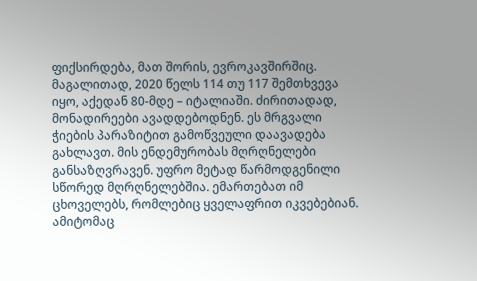ფიქსირდება, მათ შორის, ევროკავშირშიც. მაგალითად, 2020 წელს 114 თუ 117 შემთხვევა იყო, აქედან 80-მდე – იტალიაში. ძირითადად, მონადირეები ავადდებოდნენ. ეს მრგვალი ჭიების პარაზიტით გამოწვეული დაავადება გახლავთ. მის ენდემურობას მღრღნელები განსაზღვრავენ. უფრო მეტად წარმოდგენილი სწორედ მღრღნელებშია. ემართებათ იმ ცხოველებს, რომლებიც ყველაფრით იკვებებიან. ამიტომაც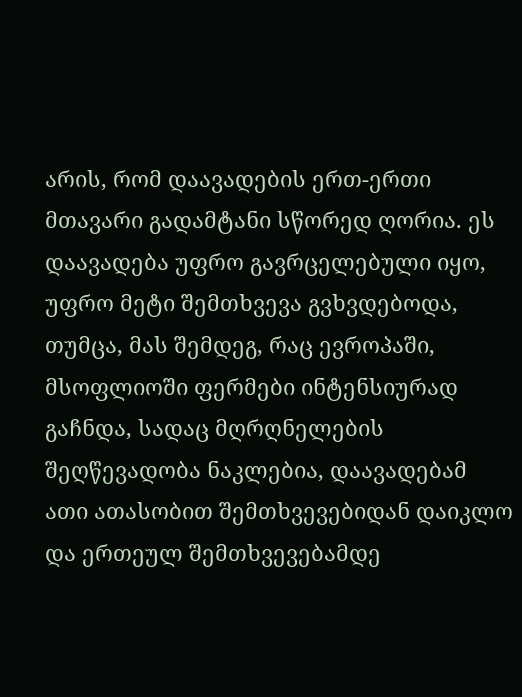არის, რომ დაავადების ერთ-ერთი მთავარი გადამტანი სწორედ ღორია. ეს დაავადება უფრო გავრცელებული იყო, უფრო მეტი შემთხვევა გვხვდებოდა, თუმცა, მას შემდეგ, რაც ევროპაში, მსოფლიოში ფერმები ინტენსიურად გაჩნდა, სადაც მღრღნელების შეღწევადობა ნაკლებია, დაავადებამ ათი ათასობით შემთხვევებიდან დაიკლო და ერთეულ შემთხვევებამდე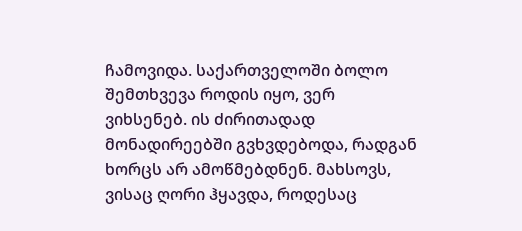ჩამოვიდა. საქართველოში ბოლო შემთხვევა როდის იყო, ვერ ვიხსენებ. ის ძირითადად მონადირეებში გვხვდებოდა, რადგან ხორცს არ ამოწმებდნენ. მახსოვს, ვისაც ღორი ჰყავდა, როდესაც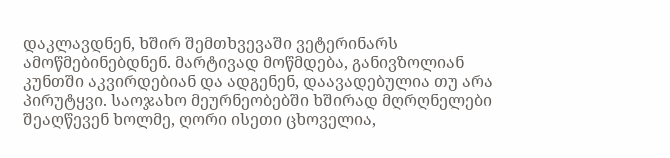დაკლავდნენ, ხშირ შემთხვევაში ვეტერინარს ამოწმებინებდნენ. მარტივად მოწმდება, განივზოლიან კუნთში აკვირდებიან და ადგენენ, დაავადებულია თუ არა პირუტყვი. საოჯახო მეურნეობებში ხშირად მღრღნელები შეაღწევენ ხოლმე, ღორი ისეთი ცხოველია,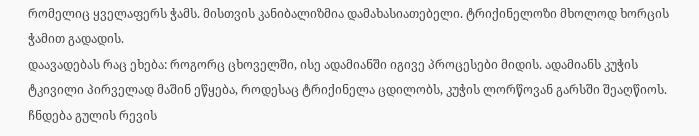რომელიც ყველაფერს ჭამს. მისთვის კანიბალიზმია დამახასიათებელი. ტრიქინელოზი მხოლოდ ხორცის ჭამით გადადის.
დაავადებას რაც ეხება: როგორც ცხოველში, ისე ადამიანში იგივე პროცესები მიდის. ადამიანს კუჭის ტკივილი პირველად მაშინ ეწყება, როდესაც ტრიქინელა ცდილობს, კუჭის ლორწოვან გარსში შეაღწიოს. ჩნდება გულის რევის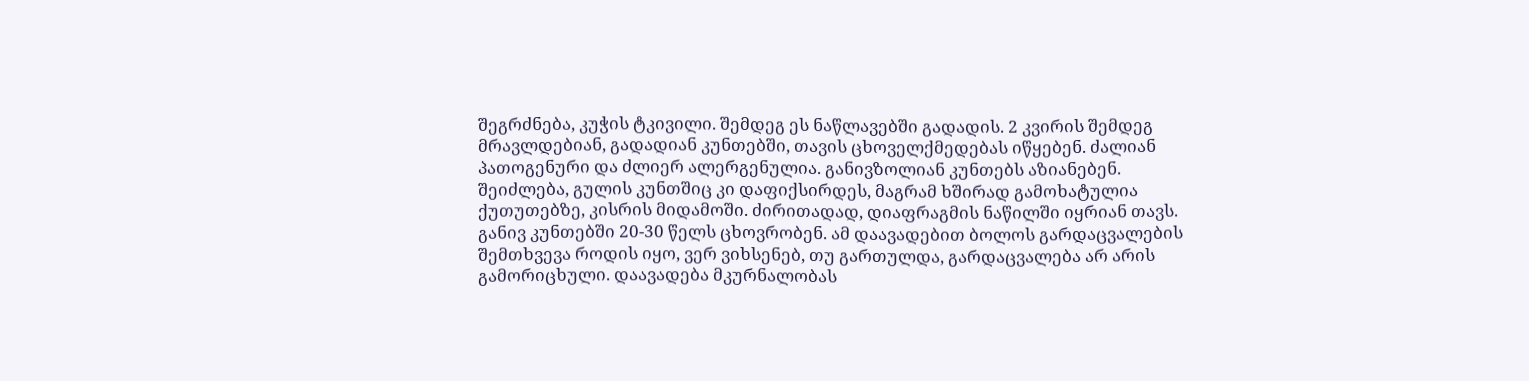შეგრძნება, კუჭის ტკივილი. შემდეგ ეს ნაწლავებში გადადის. 2 კვირის შემდეგ მრავლდებიან, გადადიან კუნთებში, თავის ცხოველქმედებას იწყებენ. ძალიან პათოგენური და ძლიერ ალერგენულია. განივზოლიან კუნთებს აზიანებენ. შეიძლება, გულის კუნთშიც კი დაფიქსირდეს, მაგრამ ხშირად გამოხატულია ქუთუთებზე, კისრის მიდამოში. ძირითადად, დიაფრაგმის ნაწილში იყრიან თავს. განივ კუნთებში 20-30 წელს ცხოვრობენ. ამ დაავადებით ბოლოს გარდაცვალების შემთხვევა როდის იყო, ვერ ვიხსენებ, თუ გართულდა, გარდაცვალება არ არის გამორიცხული. დაავადება მკურნალობას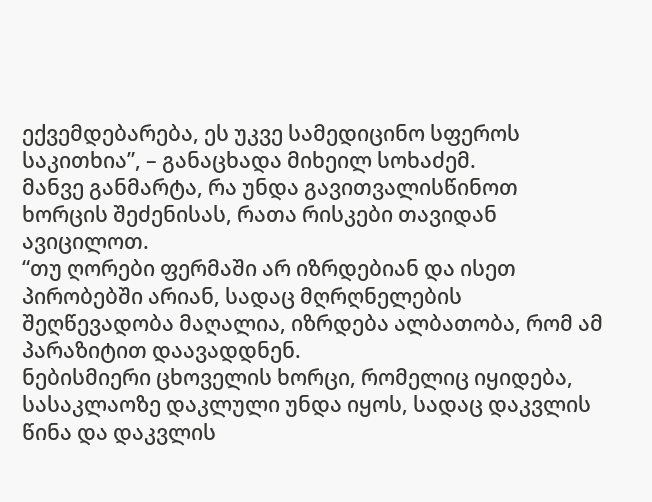ექვემდებარება, ეს უკვე სამედიცინო სფეროს საკითხია”, – განაცხადა მიხეილ სოხაძემ.
მანვე განმარტა, რა უნდა გავითვალისწინოთ ხორცის შეძენისას, რათა რისკები თავიდან ავიცილოთ.
“თუ ღორები ფერმაში არ იზრდებიან და ისეთ პირობებში არიან, სადაც მღრღნელების შეღწევადობა მაღალია, იზრდება ალბათობა, რომ ამ პარაზიტით დაავადდნენ.
ნებისმიერი ცხოველის ხორცი, რომელიც იყიდება, სასაკლაოზე დაკლული უნდა იყოს, სადაც დაკვლის წინა და დაკვლის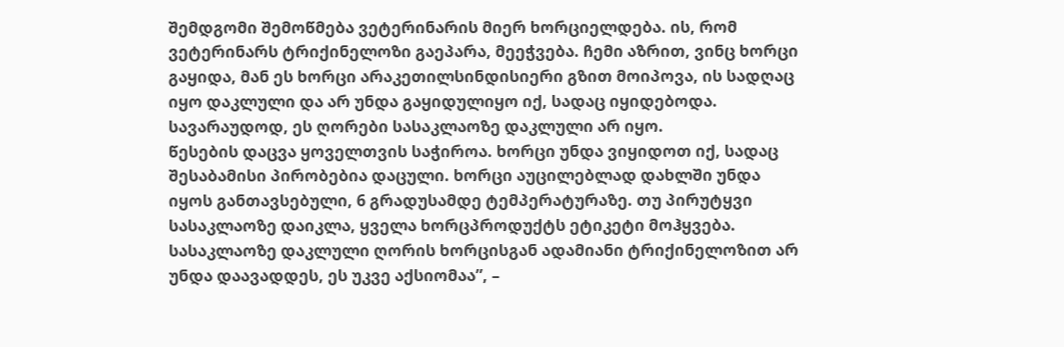შემდგომი შემოწმება ვეტერინარის მიერ ხორციელდება. ის, რომ ვეტერინარს ტრიქინელოზი გაეპარა, მეეჭვება. ჩემი აზრით, ვინც ხორცი გაყიდა, მან ეს ხორცი არაკეთილსინდისიერი გზით მოიპოვა, ის სადღაც იყო დაკლული და არ უნდა გაყიდულიყო იქ, სადაც იყიდებოდა. სავარაუდოდ, ეს ღორები სასაკლაოზე დაკლული არ იყო.
წესების დაცვა ყოველთვის საჭიროა. ხორცი უნდა ვიყიდოთ იქ, სადაც შესაბამისი პირობებია დაცული. ხორცი აუცილებლად დახლში უნდა იყოს განთავსებული, 6 გრადუსამდე ტემპერატურაზე. თუ პირუტყვი სასაკლაოზე დაიკლა, ყველა ხორცპროდუქტს ეტიკეტი მოჰყვება. სასაკლაოზე დაკლული ღორის ხორცისგან ადამიანი ტრიქინელოზით არ უნდა დაავადდეს, ეს უკვე აქსიომაა”, –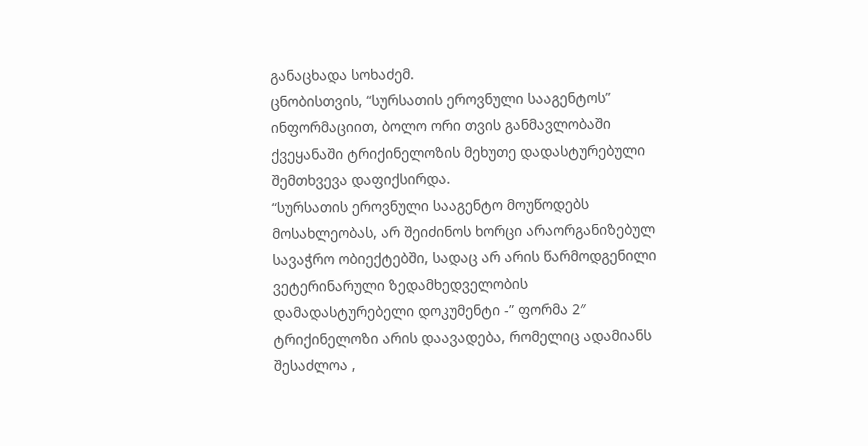განაცხადა სოხაძემ.
ცნობისთვის, “სურსათის ეროვნული სააგენტოს”
ინფორმაციით, ბოლო ორი თვის განმავლობაში ქვეყანაში ტრიქინელოზის მეხუთე დადასტურებული შემთხვევა დაფიქსირდა.
“სურსათის ეროვნული სააგენტო მოუწოდებს მოსახლეობას, არ შეიძინოს ხორცი არაორგანიზებულ სავაჭრო ობიექტებში, სადაც არ არის წარმოდგენილი ვეტერინარული ზედამხედველობის დამადასტურებელი დოკუმენტი -” ფორმა 2″
ტრიქინელოზი არის დაავადება, რომელიც ადამიანს შესაძლოა ,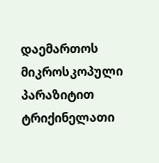დაემართოს მიკროსკოპული პარაზიტით ტრიქინელათი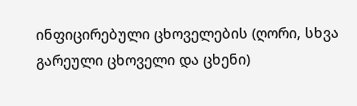ინფიცირებული ცხოველების (ღორი, სხვა გარეული ცხოველი და ცხენი)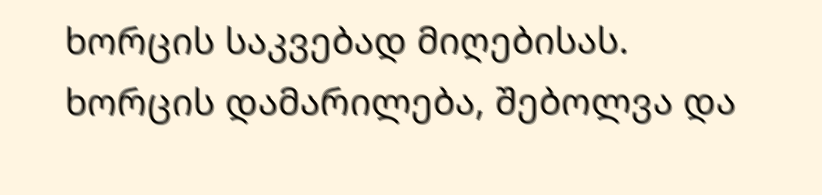ხორცის საკვებად მიღებისას.
ხორცის დამარილება, შებოლვა და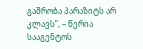გაშრობა პარაზიტს არ კლავს”, – წერია სააგენტოს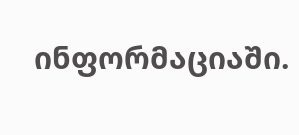ინფორმაციაში.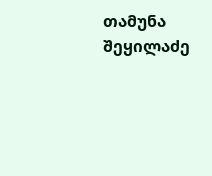თამუნა შეყილაძე